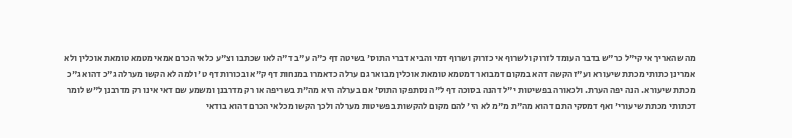מה שהאריך אי קי"ל כר"ש בדבר העומד לזרוק ולשרוף אי כזרוק ושרוף דמי והביא דברי התוס' בשיטה דף כ"ה ע"ב ד"ה לאו שכתבו וצ"ע כלאי הכרם אמאי מטמא טומאת אוכלין ולא אמרינן כתותי מכתת שיעורא וע"ז הקשה דהא במקום דמבואר דמטמא טומאת אוכלין מבואר גם ערלה כדאמרו במנחות דף ק"א ובכורות דף ט' ולמה לא הקשו מערלה ג"כ דהוא ג"כ מכתת שיעורא. הנה יפה הערת. ולכאורה בפשיטות י"ל דהנה בסוכה דף ל"ה נסתפקו התוס' אם בערלה היא מה"ת בשריפה או רק מדרבנן ומשמע שם דאי אינו רק מדרבנן ל"ש לומר דכתותי מכתת שיעורי' ואף דמסקי התם דהוא מה"ת מ"מ לא הי' להם מקום להקשות בפשיטות מערלה ולכך הקשו מכלאי הכרם דהוא בודאי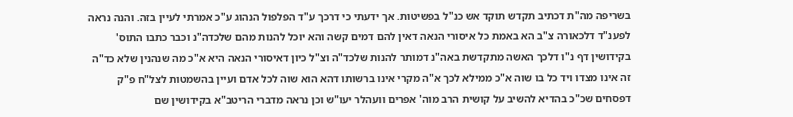בשריפה מה"ת דכתיב תקדש תוקד אש כנ"ל בפשיטות. אך ידעתי כי דרכך ע"ד הפלפול הנהוג ע"כ אמרתי לעיין בזה. והנה נראה לפענ"ד דלכאורה צ"ב הא באמת כל איסורי הנאה דאין להם דמים קשה והא יוכל להנות מהם שלכדה"נ וכבר כתבו התוס' בקידושין דף נ"ו דלכך האשה מתקדשת באה"נ דמותר להנות שלכד"ה וצ"ל כיון דאיסורי הנאה היא א"כ מה שנהנין שלא כד"ה זה אינו מצדו ויד כל בו שוה א"כ ממילא לכך א"ה מקרי אינו ברשותו דהא הוא שוה לכל אדם ועיין בהשמטות לצל"ח פ"ק דפסחים שכ"כ בהדיא להשיב על קושית הרב מוה' אפרים וועהלר יעו"ש וכן נראה מדברי הריטב"א בקידושין שם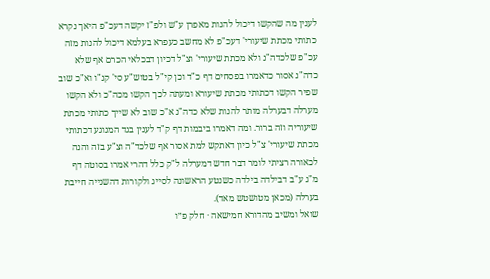לענין מה שהקשו דיכול להנות מאפרן ע"ש ולפ"ז יקשה דעכ"פ היאך נקרא כתותי מכתת שיעורי' דעכ"פ לא מחשב כעפרא בעלמא דיכול להנות מזה עכ"פ שלכדה"נ ולא מכתת שיעורי' וצ"ל דכיון דבכלאי הכרם אף שלא כדה"נ אסור כדאמרו בפסחים דף כ"ד וכן קי"ל בטוש"ע סי' קנ"ו וא"כ שוב שפיר הקשו דכתותי מכתת שיעורא ומעתה לכך הקשו מכה"כ ולא הקשו מערלה דבערלה מותר להנות שלא כדה"נ א"כ שוב לא שייך כתותי מכתת שיעוריה וזה ברור. ומה דאמרו ביבמות דף ק"ד לענין בגד המנוגע דכתותי מכתת שיעורי' צ"ל כיון דאתקש למת אסור אף שלכד"ה וצ"ע בזה והנה לכאורה רציתי לומר דבר חדש דמערלה ל"ק כלל דהרי אמרו בסוטה דף מ"ג ע"ב דבילדה בילדה כשנטע הראשונה לסייג ולקורות דהשנייה חייבת בערלה (מכאן מטושטש מאד).
שואל ומשיב מהדורא חמישאה · חלק פ״ו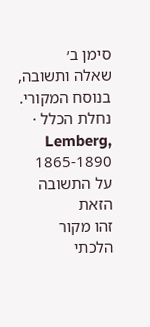סימן ב׳
שאלה ותשובה, בנוסח המקורי.
נחלת הכלל · Lemberg, 1865-1890
על התשובה הזאת
זהו מקור הלכתי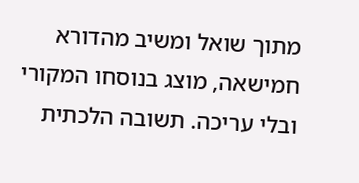מתוך שואל ומשיב מהדורא חמישאה, מוצג בנוסחו המקורי ובלי עריכה. תשובה הלכתית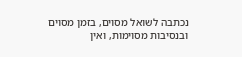נכתבה לשואל מסוים, בזמן מסוים ובנסיבות מסוימות, ואין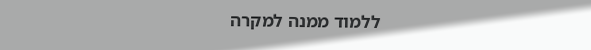ללמוד ממנה למקרה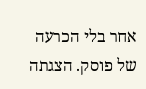אחר בלי הכרעה של פוסק. הצגתה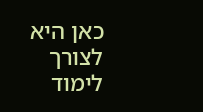כאן היא לצורך לימוד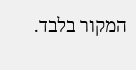המקור בלבד.